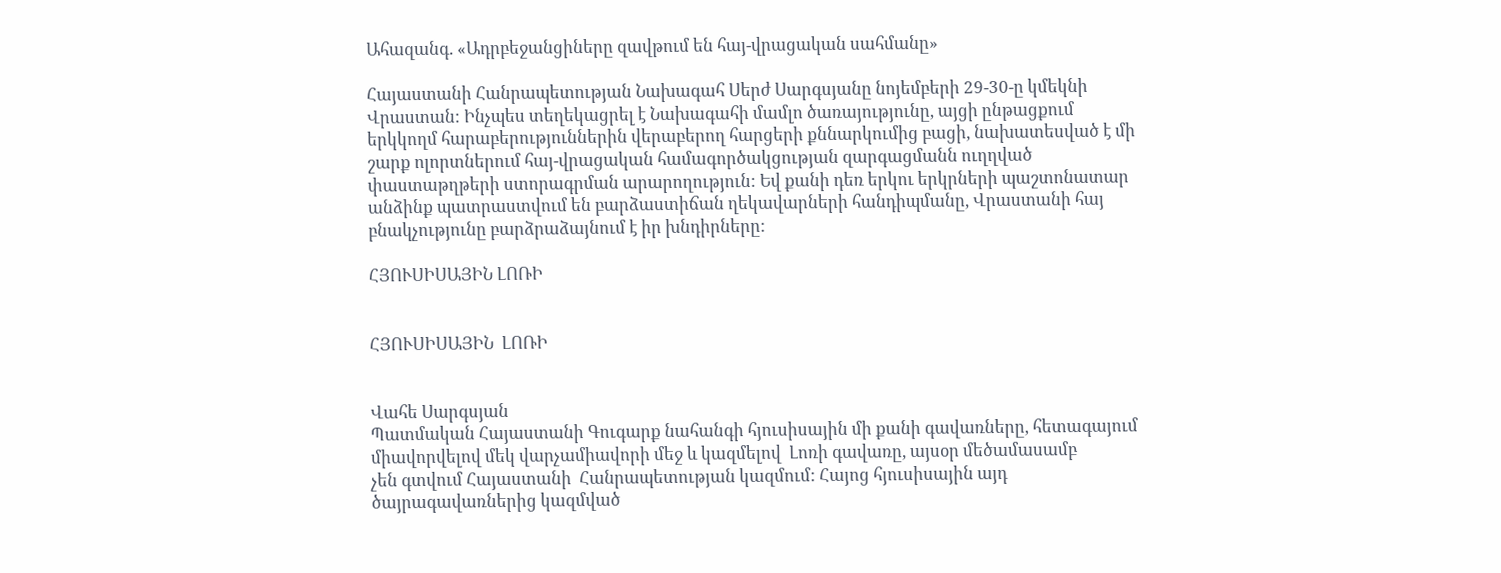Ահազանգ. «Ադրբեջանցիները զավթում են հայ-վրացական սահմանը»

Հայաստանի Հանրապետության Նախագահ Սերժ Սարգսյանը նոյեմբերի 29-30-ը կմեկնի Վրաստան: Ինչպես տեղեկացրել է Նախագահի մամլո ծառայությունը, այցի ընթացքում երկկողմ հարաբերություններին վերաբերող հարցերի քննարկումից բացի, նախատեսված է մի շարք ոլորտներում հայ-վրացական համագործակցության զարգացմանն ուղղված փաստաթղթերի ստորագրման արարողություն: Եվ քանի դեռ երկու երկրների պաշտոնատար անձինք պատրաստվում են բարձաստիճան ղեկավարների հանդիպմանը, Վրաստանի հայ բնակչությունը բարձրաձայնում է իր խնդիրները:

ՀՅՈՒՍԻՍԱՅԻՆ ԼՈՌԻ


ՀՅՈՒՍԻՍԱՅԻՆ  ԼՈՌԻ


Վահե Սարգսյան
Պատմական Հայաստանի Գուգարք նահանգի հյուսիսային մի քանի գավառները, հետագայում միավորվելով մեկ վարչամիավորի մեջ և կազմելով  Լոռի գավառը, այսօր մեծամասամբ
չեն գտվում Հայաստանի  Հանրապետության կազմում: Հայոց հյուսիսային այդ ծայրագավառներից կազմված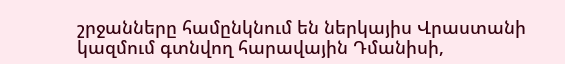շրջանները համընկնում են ներկայիս Վրաստանի կազմում գտնվող հարավային Դմանիսի,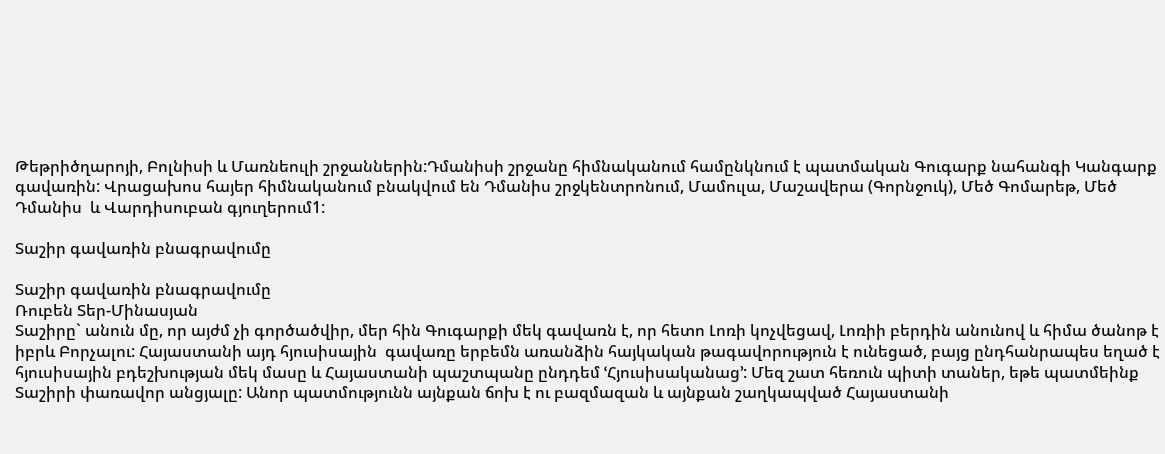Թեթրիծղարոյի, Բոլնիսի և Մառնեուլի շրջաններին:Դմանիսի շրջանը հիմնականում համընկնում է պատմական Գուգարք նահանգի Կանգարք  գավառին: Վրացախոս հայեր հիմնականում բնակվում են Դմանիս շրջկենտրոնում, Մամուլա, Մաշավերա (Գորնջուկ), Մեծ Գոմարեթ, Մեծ Դմանիս  և Վարդիսուբան գյուղերում1:

Տաշիր գավառին բնագրավումը

Տաշիր գավառին բնագրավումը
Ռուբեն Տեր-Մինասյան
Տաշիրը` անուն մը, որ այժմ չի գործածվիր, մեր հին Գուգարքի մեկ գավառն է, որ հետո Լոռի կոչվեցավ, Լոռիի բերդին անունով և հիմա ծանոթ է իբրև Բորչալու: Հայաստանի այդ հյուսիսային  գավառը երբեմն առանձին հայկական թագավորություն է ունեցած, բայց ընդհանրապես եղած է հյուսիսային բդեշխության մեկ մասը և Հայաստանի պաշտպանը ընդդեմ ՙՀյուսիսականաց՚: Մեզ շատ հեռուն պիտի տաներ, եթե պատմեինք Տաշիրի փառավոր անցյալը: Անոր պատմությունն այնքան ճոխ է ու բազմազան և այնքան շաղկապված Հայաստանի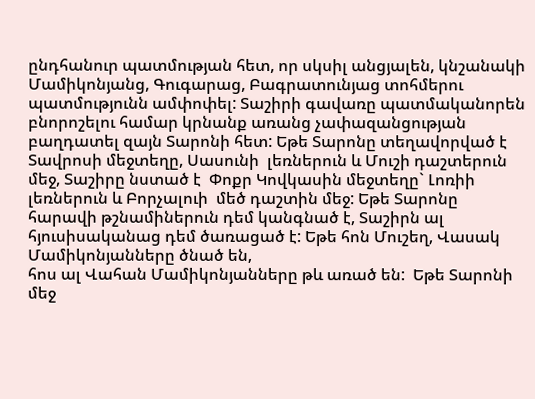ընդհանուր պատմության հետ, որ սկսիլ անցյալեն, կնշանակի  Մամիկոնյանց, Գուգարաց, Բագրատունյաց տոհմերու պատմությունն ամփոփել: Տաշիրի գավառը պատմականորեն բնորոշելու համար կրնանք առանց չափազանցության բաղդատել զայն Տարոնի հետ: Եթե Տարոնը տեղավորված է Տավրոսի մեջտեղը, Սասունի  լեռներուն և Մուշի դաշտերուն մեջ, Տաշիրը նստած է  Փոքր Կովկասին մեջտեղը` Լոռիի լեռներուն և Բորչալուի  մեծ դաշտին մեջ: Եթե Տարոնը հարավի թշնամիներուն դեմ կանգնած է, Տաշիրն ալ հյուսիսականաց դեմ ծառացած է: Եթե հոն Մուշեղ, Վասակ Մամիկոնյանները ծնած են,
հոս ալ Վահան Մամիկոնյանները թև առած են:  Եթե Տարոնի մեջ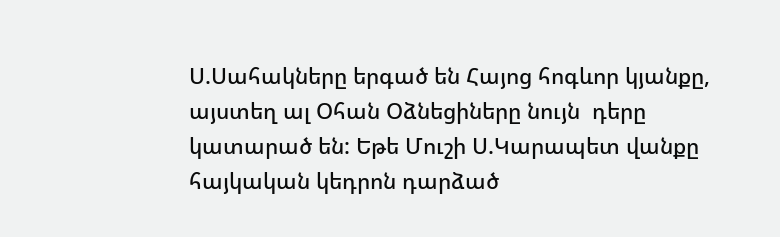Ս.Սահակները երգած են Հայոց հոգևոր կյանքը, այստեղ ալ Օհան Օձնեցիները նույն  դերը կատարած են: Եթե Մուշի Ս.Կարապետ վանքը հայկական կեդրոն դարձած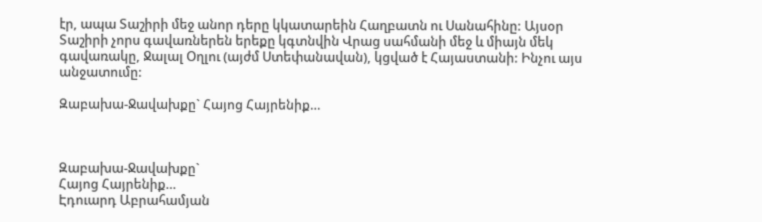էր, ապա Տաշիրի մեջ անոր դերը կկատարեին Հաղբատն ու Սանահինը: Այսօր Տաշիրի չորս գավառներեն երեքը կգտնվին Վրաց սահմանի մեջ և միայն մեկ գավառակը, Ջալալ Օղլու (այժմ Ստեփանավան), կցված է Հայաստանի: Ինչու այս անջատումը:

Զաբախա-Ջավախքը` Հայոց Հայրենիք…



Զաբախա-Ջավախքը`
Հայոց Հայրենիք…
Էդուարդ Աբրահամյան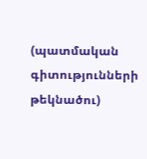(պատմական գիտությունների թեկնածու)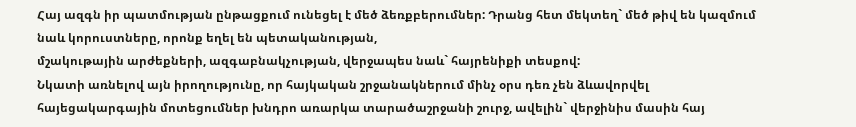Հայ ազգն իր պատմության ընթացքում ունեցել է մեծ ձեռքբերումներ: Դրանց հետ մեկտեղ` մեծ թիվ են կազմում նաև կորուստները, որոնք եղել են պետականության,
մշակութային արժեքների, ազգաբնակչության, վերջապես նաև` հայրենիքի տեսքով:
Նկատի առնելով այն իրողությունը, որ հայկական շրջանակներում մինչ օրս դեռ չեն ձևավորվել հայեցակարգային մոտեցումներ խնդրո առարկա տարածաշրջանի շուրջ, ավելին` վերջինիս մասին հայ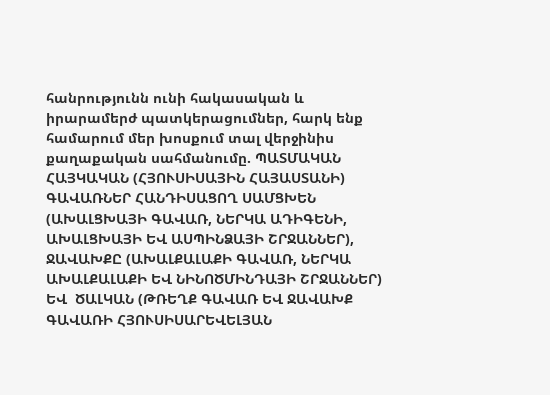հանրությունն ունի հակասական և իրարամերժ պատկերացումներ, հարկ ենք համարում մեր խոսքում տալ վերջինիս քաղաքական սահմանումը. ՊԱՏՄԱԿԱՆ ՀԱՅԿԱԿԱՆ (ՀՅՈՒՍԻՍԱՅԻՆ ՀԱՅԱՍՏԱՆԻ) ԳԱՎԱՌՆԵՐ ՀԱՆԴԻՍԱՑՈՂ ՍԱՄՑԽԵՆ (ԱԽԱԼՑԽԱՅԻ ԳԱՎԱՌ, ՆԵՐԿԱ ԱԴԻԳԵՆԻ, ԱԽԱԼՑԽԱՅԻ ԵՎ ԱՍՊԻՆՁԱՅԻ ՇՐՋԱՆՆԵՐ), ՋԱՎԱԽՔԸ (ԱԽԱԼՔԱԼԱՔԻ ԳԱՎԱՌ, ՆԵՐԿԱ ԱԽԱԼՔԱԼԱՔԻ ԵՎ ՆԻՆՈԾՄԻՆԴԱՅԻ ՇՐՋԱՆՆԵՐ) ԵՎ  ԾԱԼԿԱՆ (ԹՌԵՂՔ ԳԱՎԱՌ ԵՎ ՋԱՎԱԽՔ ԳԱՎԱՌԻ ՀՅՈՒՍԻՍԱՐԵՎԵԼՅԱՆ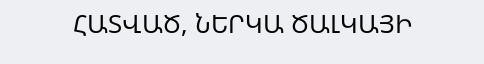ՀԱՏՎԱԾ, ՆԵՐԿԱ ԾԱԼԿԱՅԻ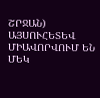ՇՐՋԱՆ) ԱՅՍՈՒՀԵՏԵՎ ՄԻԱՎՈՐՎՈՒՄ ԵՆ ՄԵԿ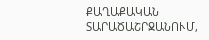ՔԱՂԱՔԱԿԱՆ ՏԱՐԱԾԱՇՐՋԱՆՈՒՄ,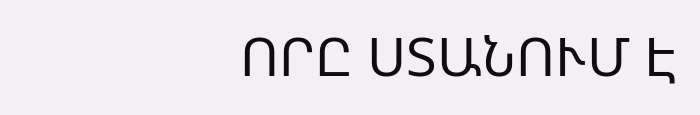ՈՐԸ ՍՏԱՆՈՒՄ Է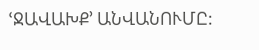ՙՋԱՎԱԽՔ՚ ԱՆՎԱՆՈՒՄԸ: